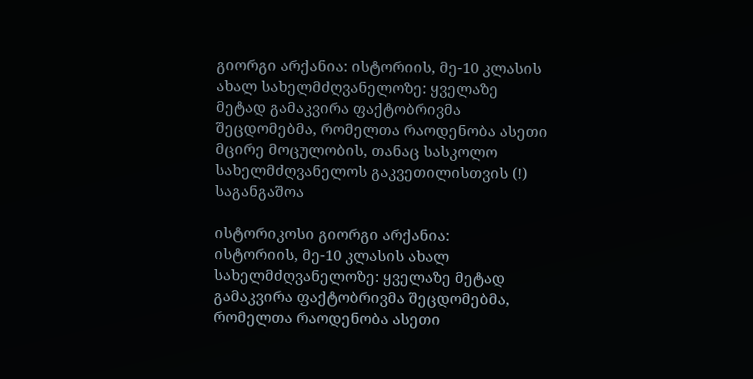გიორგი არქანია: ისტორიის, მე-10 კლასის ახალ სახელმძღვანელოზე: ყველაზე მეტად გამაკვირა ფაქტობრივმა შეცდომებმა, რომელთა რაოდენობა ასეთი მცირე მოცულობის, თანაც სასკოლო სახელმძღვანელოს გაკვეთილისთვის (!) საგანგაშოა

ისტორიკოსი გიორგი არქანია:
ისტორიის, მე-10 კლასის ახალ სახელმძღვანელოზე: ყველაზე მეტად გამაკვირა ფაქტობრივმა შეცდომებმა, რომელთა რაოდენობა ასეთი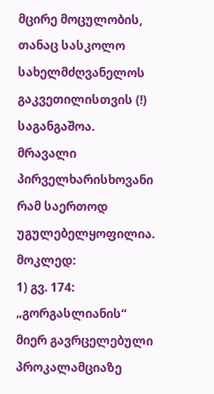მცირე მოცულობის, თანაც სასკოლო სახელმძღვანელოს გაკვეთილისთვის (!) საგანგაშოა.
მრავალი პირველხარისხოვანი რამ საერთოდ უგულებელყოფილია.
მოკლედ:
1) გვ. 174: „გორგასლიანის“ მიერ გავრცელებული პროკალამციაზე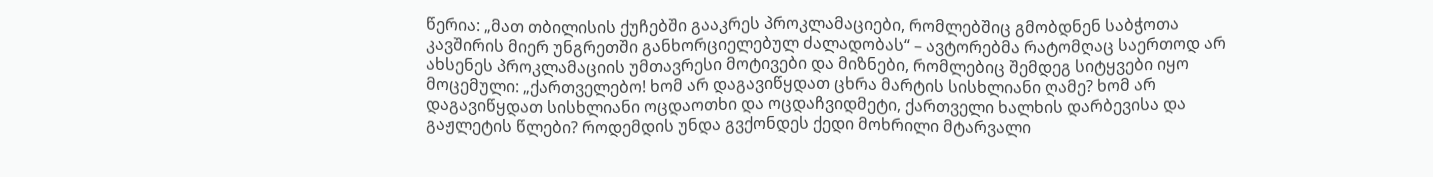წერია: „მათ თბილისის ქუჩებში გააკრეს პროკლამაციები, რომლებშიც გმობდნენ საბჭოთა კავშირის მიერ უნგრეთში განხორციელებულ ძალადობას“ – ავტორებმა რატომღაც საერთოდ არ ახსენეს პროკლამაციის უმთავრესი მოტივები და მიზნები, რომლებიც შემდეგ სიტყვები იყო მოცემული: „ქართველებო! ხომ არ დაგავიწყდათ ცხრა მარტის სისხლიანი ღამე? ხომ არ დაგავიწყდათ სისხლიანი ოცდაოთხი და ოცდაჩვიდმეტი, ქართველი ხალხის დარბევისა და გაჟლეტის წლები? როდემდის უნდა გვქონდეს ქედი მოხრილი მტარვალი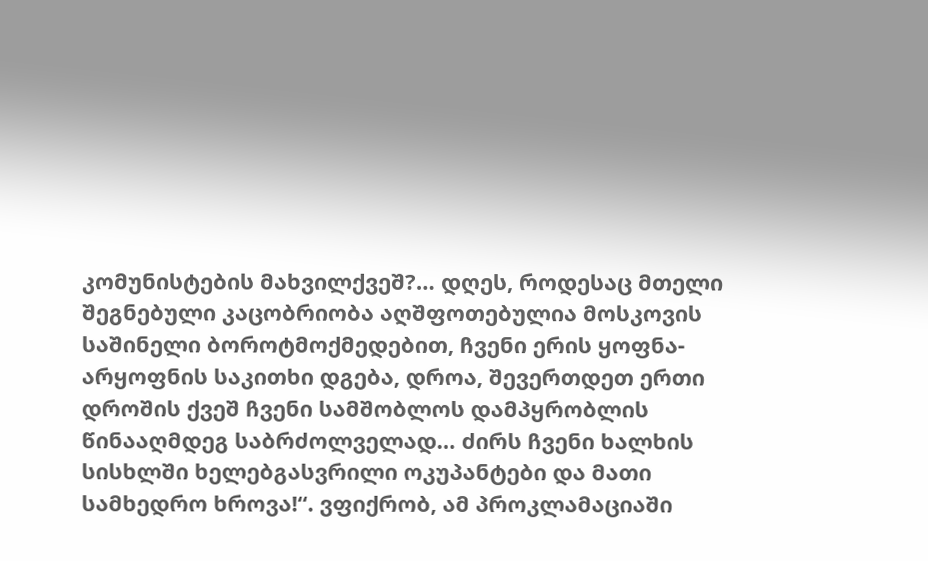კომუნისტების მახვილქვეშ?… დღეს, როდესაც მთელი შეგნებული კაცობრიობა აღშფოთებულია მოსკოვის საშინელი ბოროტმოქმედებით, ჩვენი ერის ყოფნა-არყოფნის საკითხი დგება, დროა, შევერთდეთ ერთი დროშის ქვეშ ჩვენი სამშობლოს დამპყრობლის წინააღმდეგ საბრძოლველად… ძირს ჩვენი ხალხის სისხლში ხელებგასვრილი ოკუპანტები და მათი სამხედრო ხროვა!“. ვფიქრობ, ამ პროკლამაციაში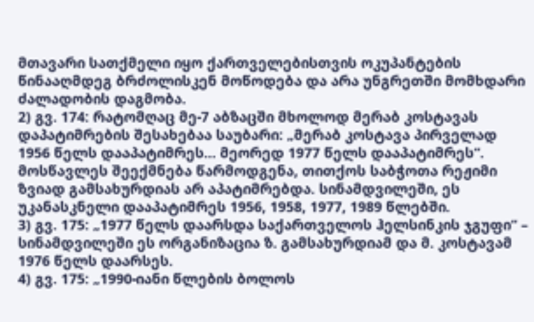მთავარი სათქმელი იყო ქართველებისთვის ოკუპანტების წინააღმდეგ ბრძოლისკენ მოწოდება და არა უნგრეთში მომხდარი ძალადობის დაგმობა.
2) გვ. 174: რატომღაც მე-7 აბზაცში მხოლოდ მერაბ კოსტავას დაპატიმრების შესახებაა საუბარი: „მერაბ კოსტავა პირველად 1956 წელს დააპატიმრეს… მეორედ 1977 წელს დააპატიმრეს“. მოსწავლეს შეექმნება წარმოდგენა, თითქოს საბჭოთა რეჟიმი ზვიად გამსახურდიას არ აპატიმრებდა. სინამდვილეში, ეს უკანასკნელი დააპატიმრეს 1956, 1958, 1977, 1989 წლებში.
3) გვ. 175: „1977 წელს დაარსდა საქართველოს ჰელსინკის ჯგუფი“ – სინამდვილეში ეს ორგანიზაცია ზ. გამსახურდიამ და მ. კოსტავამ 1976 წელს დაარსეს.
4) გვ. 175: „1990-იანი წლების ბოლოს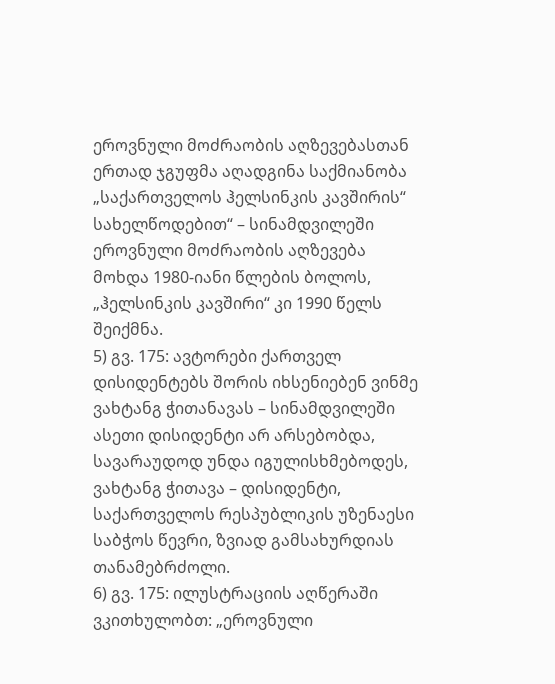ეროვნული მოძრაობის აღზევებასთან ერთად ჯგუფმა აღადგინა საქმიანობა „საქართველოს ჰელსინკის კავშირის“ სახელწოდებით“ – სინამდვილეში ეროვნული მოძრაობის აღზევება მოხდა 1980-იანი წლების ბოლოს, „ჰელსინკის კავშირი“ კი 1990 წელს შეიქმნა.
5) გვ. 175: ავტორები ქართველ დისიდენტებს შორის იხსენიებენ ვინმე ვახტანგ ჭითანავას – სინამდვილეში ასეთი დისიდენტი არ არსებობდა, სავარაუდოდ უნდა იგულისხმებოდეს, ვახტანგ ჭითავა – დისიდენტი, საქართველოს რესპუბლიკის უზენაესი საბჭოს წევრი, ზვიად გამსახურდიას თანამებრძოლი.
6) გვ. 175: ილუსტრაციის აღწერაში ვკითხულობთ: „ეროვნული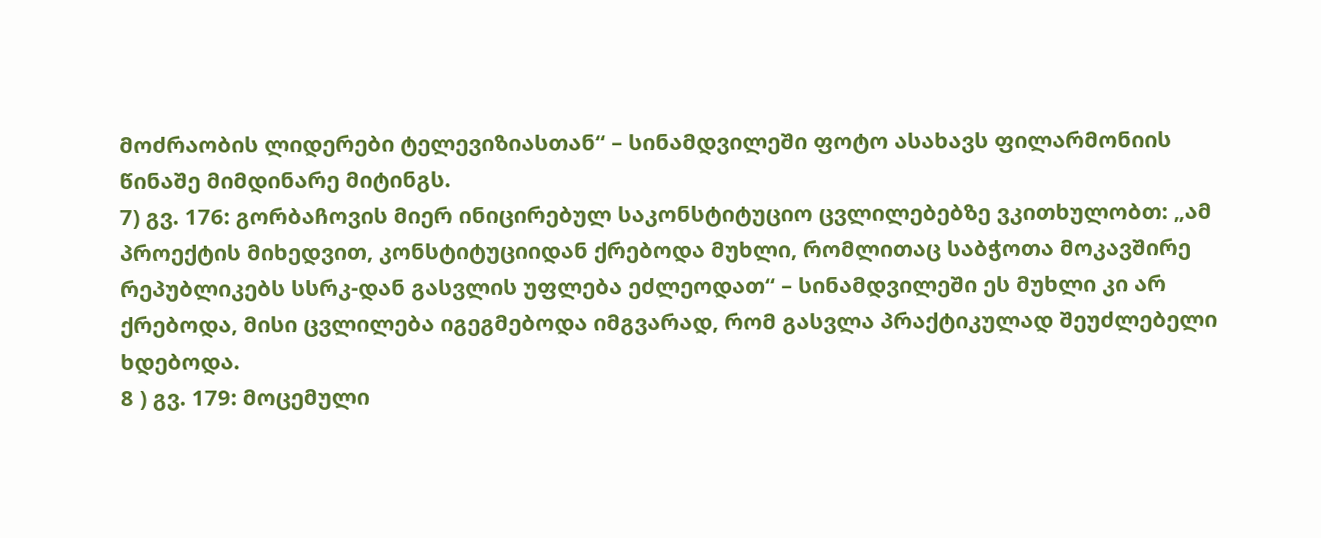მოძრაობის ლიდერები ტელევიზიასთან“ – სინამდვილეში ფოტო ასახავს ფილარმონიის წინაშე მიმდინარე მიტინგს.
7) გვ. 176: გორბაჩოვის მიერ ინიცირებულ საკონსტიტუციო ცვლილებებზე ვკითხულობთ: „ამ პროექტის მიხედვით, კონსტიტუციიდან ქრებოდა მუხლი, რომლითაც საბჭოთა მოკავშირე რეპუბლიკებს სსრკ-დან გასვლის უფლება ეძლეოდათ“ – სინამდვილეში ეს მუხლი კი არ ქრებოდა, მისი ცვლილება იგეგმებოდა იმგვარად, რომ გასვლა პრაქტიკულად შეუძლებელი ხდებოდა.
8 ) გვ. 179: მოცემული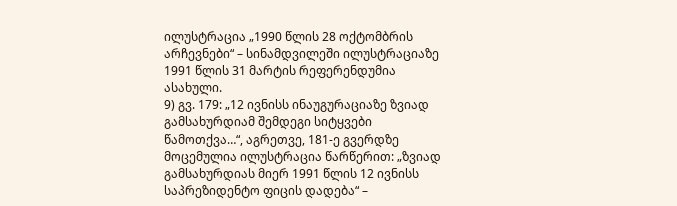ილუსტრაცია „1990 წლის 28 ოქტომბრის არჩევნები“ – სინამდვილეში ილუსტრაციაზე 1991 წლის 31 მარტის რეფერენდუმია ასახული.
9) გვ. 179: „12 ივნისს ინაუგურაციაზე ზვიად გამსახურდიამ შემდეგი სიტყვები წამოთქვა…“, აგრეთვე, 181-ე გვერდზე მოცემულია ილუსტრაცია წარწერით: „ზვიად გამსახურდიას მიერ 1991 წლის 12 ივნისს საპრეზიდენტო ფიცის დადება“ –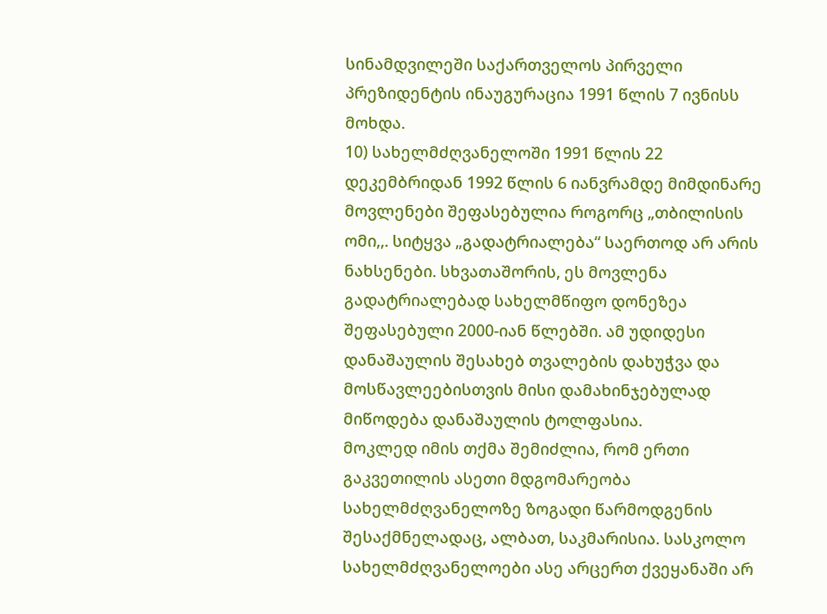სინამდვილეში საქართველოს პირველი პრეზიდენტის ინაუგურაცია 1991 წლის 7 ივნისს მოხდა.
10) სახელმძღვანელოში 1991 წლის 22 დეკემბრიდან 1992 წლის 6 იანვრამდე მიმდინარე მოვლენები შეფასებულია როგორც „თბილისის ომი,,. სიტყვა „გადატრიალება“ საერთოდ არ არის ნახსენები. სხვათაშორის, ეს მოვლენა გადატრიალებად სახელმწიფო დონეზეა შეფასებული 2000-იან წლებში. ამ უდიდესი დანაშაულის შესახებ თვალების დახუჭვა და მოსწავლეებისთვის მისი დამახინჯებულად მიწოდება დანაშაულის ტოლფასია.
მოკლედ იმის თქმა შემიძლია, რომ ერთი გაკვეთილის ასეთი მდგომარეობა სახელმძღვანელოზე ზოგადი წარმოდგენის შესაქმნელადაც, ალბათ, საკმარისია. სასკოლო სახელმძღვანელოები ასე არცერთ ქვეყანაში არ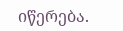იწერება.